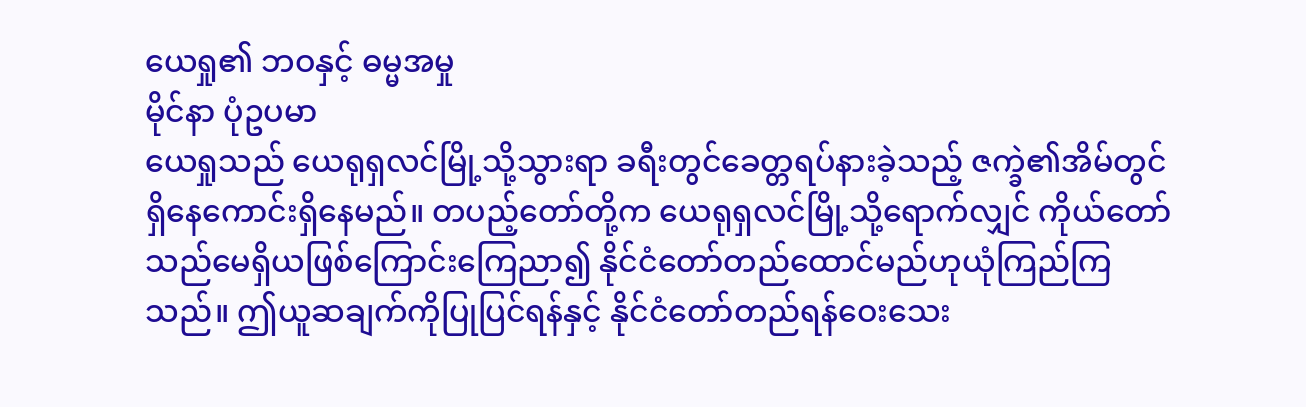ယေရှု၏ ဘဝနှင့် ဓမ္မအမှု
မိုင်နာ ပုံဥပမာ
ယေရှုသည် ယေရုရှလင်မြို့သို့သွားရာ ခရီးတွင်ခေတ္တရပ်နားခဲ့သည့် ဇက္ခဲ၏အိမ်တွင်ရှိနေကောင်းရှိနေမည်။ တပည့်တော်တို့က ယေရုရှလင်မြို့သို့ရောက်လျှင် ကိုယ်တော်သည်မေရှိယဖြစ်ကြောင်းကြေညာ၍ နိုင်ငံတော်တည်ထောင်မည်ဟုယုံကြည်ကြသည်။ ဤယူဆချက်ကိုပြုပြင်ရန်နှင့် နိုင်ငံတော်တည်ရန်ဝေးသေး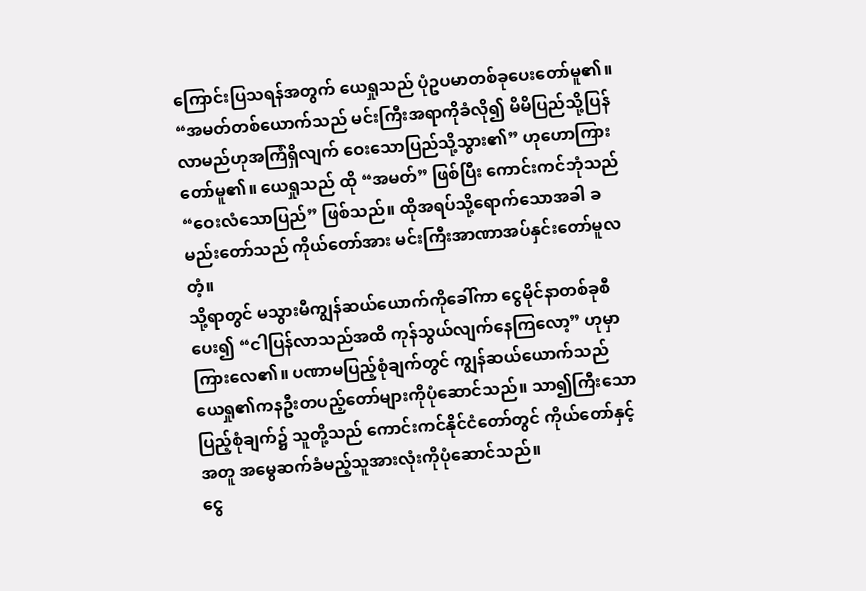ကြောင်းပြသရန်အတွက် ယေရှုသည် ပုံဥပမာတစ်ခုပေးတော်မူ၏။
“အမတ်တစ်ယောက်သည် မင်းကြီးအရာကိုခံလို၍ မိမိပြည်သို့ပြန်လာမည်ဟုအကြံရှိလျက် ဝေးသောပြည်သို့သွား၏” ဟုဟောကြားတော်မူ၏။ ယေရှုသည် ထို “အမတ်” ဖြစ်ပြီး ကောင်းကင်ဘုံသည် “ဝေးလံသောပြည်” ဖြစ်သည်။ ထိုအရပ်သို့ရောက်သောအခါ ခမည်းတော်သည် ကိုယ်တော်အား မင်းကြီးအာဏာအပ်နှင်းတော်မူလတံ့။
သို့ရာတွင် မသွားမီကျွန်ဆယ်ယောက်ကိုခေါ်ကာ ငွေမိုင်နာတစ်ခုစီပေး၍ “ငါပြန်လာသည်အထိ ကုန်သွယ်လျက်နေကြလော့” ဟုမှာကြားလေ၏။ ပဏာမပြည့်စုံချက်တွင် ကျွန်ဆယ်ယောက်သည် ယေရှု၏ကနဦးတပည့်တော်များကိုပုံဆောင်သည်။ သာ၍ကြီးသောပြည့်စုံချက်၌ သူတို့သည် ကောင်းကင်နိုင်ငံတော်တွင် ကိုယ်တော်နှင့်အတူ အမွေဆက်ခံမည့်သူအားလုံးကိုပုံဆောင်သည်။
ငွေ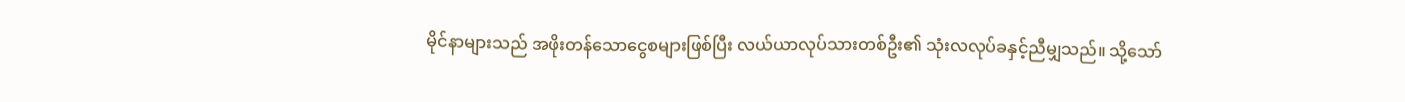မိုင်နာများသည် အဖိုးတန်သောငွေစများဖြစ်ပြီး လယ်ယာလုပ်သားတစ်ဦး၏ သုံးလလုပ်ခနှင့်ညီမျှသည်။ သို့သော်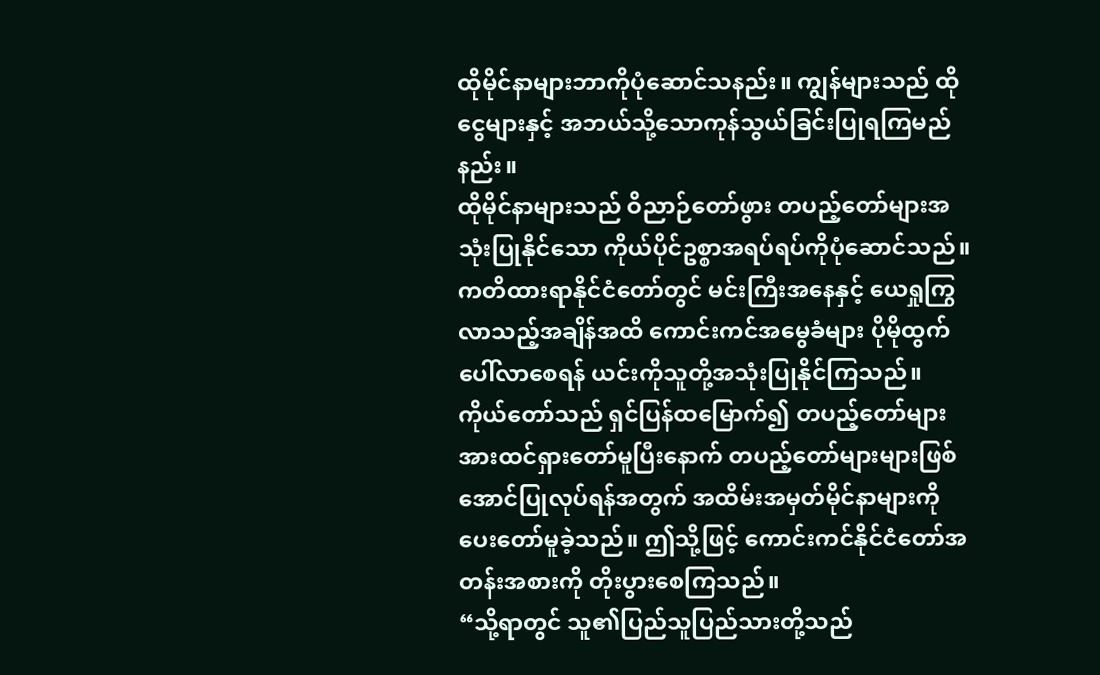ထိုမိုင်နာများဘာကိုပုံဆောင်သနည်း။ ကျွန်များသည် ထိုငွေများနှင့် အဘယ်သို့သောကုန်သွယ်ခြင်းပြုရကြမည်နည်း။
ထိုမိုင်နာများသည် ဝိညာဉ်တော်ဖွား တပည့်တော်များအသုံးပြုနိုင်သော ကိုယ်ပိုင်ဥစ္စာအရပ်ရပ်ကိုပုံဆောင်သည်။ ကတိထားရာနိုင်ငံတော်တွင် မင်းကြီးအနေနှင့် ယေရှုကြွလာသည့်အချိန်အထိ ကောင်းကင်အမွေခံများ ပိုမိုထွက်ပေါ်လာစေရန် ယင်းကိုသူတို့အသုံးပြုနိုင်ကြသည်။ ကိုယ်တော်သည် ရှင်ပြန်ထမြောက်၍ တပည့်တော်များအားထင်ရှားတော်မူပြီးနောက် တပည့်တော်များများဖြစ်အောင်ပြုလုပ်ရန်အတွက် အထိမ်းအမှတ်မိုင်နာများကိုပေးတော်မူခဲ့သည်။ ဤသို့ဖြင့် ကောင်းကင်နိုင်ငံတော်အတန်းအစားကို တိုးပွားစေကြသည်။
“သို့ရာတွင် သူ၏ပြည်သူပြည်သားတို့သည်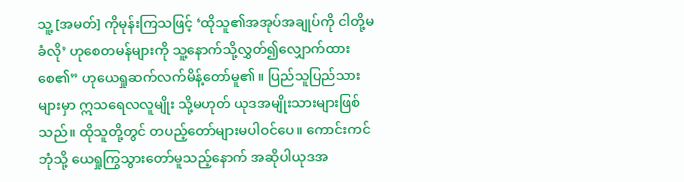သူ့ [အမတ်] ကိုမုန်းကြသဖြင့် ‘ထိုသူ၏အအုပ်အချုပ်ကို ငါတို့မခံလို’ ဟုစေတမန်များကို သူ့နောက်သို့လွှတ်၍လျှောက်ထားစေ၏” ဟုယေရှုဆက်လက်မိန့်တော်မူ၏။ ပြည်သူပြည်သားများမှာ ဣသရေလလူမျိုး သို့မဟုတ် ယုဒအမျိုးသားများဖြစ်သည်။ ထိုသူတို့တွင် တပည့်တော်များမပါဝင်ပေ။ ကောင်းကင်ဘုံသို့ ယေရှုကြွသွားတော်မူသည့်နောက် အဆိုပါယုဒအ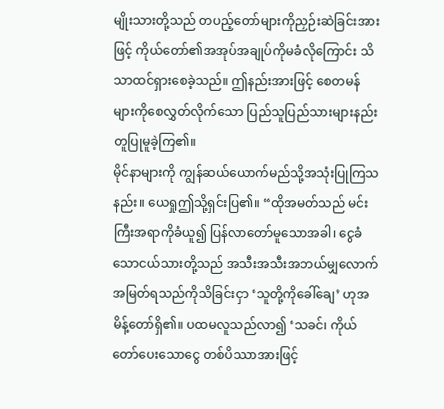မျိုးသားတို့သည် တပည့်တော်များကိုညှဉ်းဆဲခြင်းအားဖြင့် ကိုယ်တော်၏အအုပ်အချုပ်ကိုမခံလိုကြောင်း သိသာထင်ရှားစေခဲ့သည်။ ဤနည်းအားဖြင့် စေတမန်များကိုစေလွှတ်လိုက်သော ပြည်သူပြည်သားများနည်းတူပြုမူခဲ့ကြ၏။
မိုင်နာများကို ကျွန်ဆယ်ယောက်မည်သို့အသုံးပြုကြသနည်း။ ယေရှုဤသို့ရှင်းပြ၏။ “ထိုအမတ်သည် မင်းကြီးအရာကိုခံယူ၍ ပြန်လာတော်မူသောအခါ၊ ငွေခံသောငယ်သားတို့သည် အသီးအသီးအဘယ်မျှလောက်အမြတ်ရသည်ကိုသိခြင်းငှာ ‘သူတို့ကိုခေါ်ချေ’ ဟုအမိန့်တော်ရှိ၏။ ပထမလူသည်လာ၍ ‘သခင်၊ ကိုယ်တော်ပေးသောငွေ တစ်ပိဿာအားဖြင့်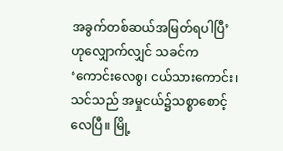အခွက်တစ်ဆယ်အမြတ်ရပါပြီ’ ဟုလျှောက်လျှင် သခင်က ‘ကောင်းလေစွ၊ ငယ်သားကောင်း၊ သင်သည် အမှုငယ်၌သစ္စာစောင့်လေပြီ။ မြို့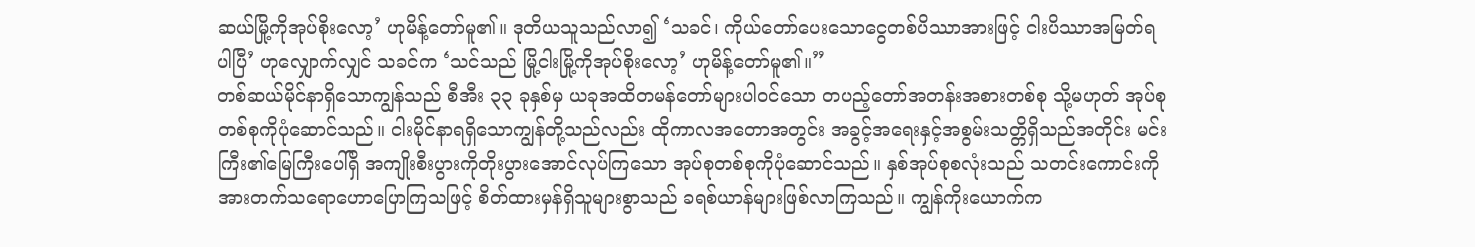ဆယ်မြို့ကိုအုပ်စိုးလော့’ ဟုမိန့်တော်မူ၏။ ဒုတိယသူသည်လာ၍ ‘သခင်၊ ကိုယ်တော်ပေးသောငွေတစ်ပိဿာအားဖြင့် ငါးပိဿာအမြတ်ရပါပြီ’ ဟုလျှောက်လျှင် သခင်က ‘သင်သည် မြို့ငါးမြို့ကိုအုပ်စိုးလော့’ ဟုမိန့်တော်မူ၏။”
တစ်ဆယ်မိုင်နာရှိသောကျွန်သည် စီအီး ၃၃ ခုနှစ်မှ ယခုအထိတမန်တော်များပါဝင်သော တပည့်တော်အတန်းအစားတစ်စု သို့မဟုတ် အုပ်စုတစ်စုကိုပုံဆောင်သည်။ ငါးမိုင်နာရရှိသောကျွန်တို့သည်လည်း ထိုကာလအတောအတွင်း အခွင့်အရေးနှင့်အစွမ်းသတ္တိရှိသည်အတိုင်း မင်းကြီး၏မြေကြီးပေါ်ရှိ အကျိုးစီးပွားကိုတိုးပွားအောင်လုပ်ကြသော အုပ်စုတစ်စုကိုပုံဆောင်သည်။ နှစ်အုပ်စုစလုံးသည် သတင်းကောင်းကိုအားတက်သရောဟောပြောကြသဖြင့် စိတ်ထားမှန်ရှိသူများစွာသည် ခရစ်ယာန်များဖြစ်လာကြသည်။ ကျွန်ကိုးယောက်က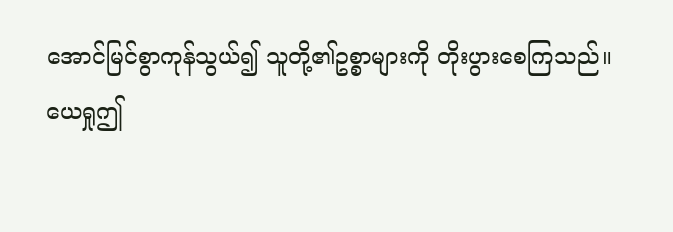အောင်မြင်စွာကုန်သွယ်၍ သူတို့၏ဥစ္စာများကို တိုးပွားစေကြသည်။
ယေရှုဤ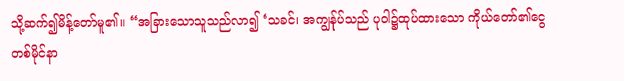သို့ဆက်၍မိန့်တော်မူ၏။ “အခြားသောသူသည်လာ၍ ‘သခင်၊ အကျွန်ုပ်သည် ပုဝါ၌ထုပ်ထားသော ကိုယ်တော်၏ငွေတစ်မိုင်နာ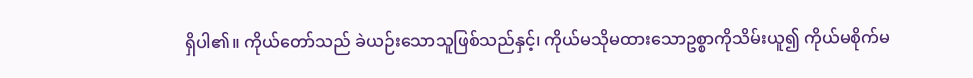ရှိပါ၏။ ကိုယ်တော်သည် ခဲယဉ်းသောသူဖြစ်သည်နှင့်၊ ကိုယ်မသိုမထားသောဥစ္စာကိုသိမ်းယူ၍ ကိုယ်မစိုက်မ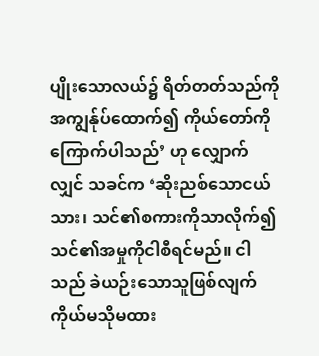ပျိုးသောလယ်၌ ရိတ်တတ်သည်ကို အကျွန်ုပ်ထောက်၍ ကိုယ်တော်ကိုကြောက်ပါသည်’ ဟု လျှောက်လျှင် သခင်က ‘ဆိုးညစ်သောငယ်သား၊ သင်၏စကားကိုသာလိုက်၍ သင်၏အမှုကိုငါစီရင်မည်။ ငါသည် ခဲယဉ်းသောသူဖြစ်လျက် ကိုယ်မသိုမထား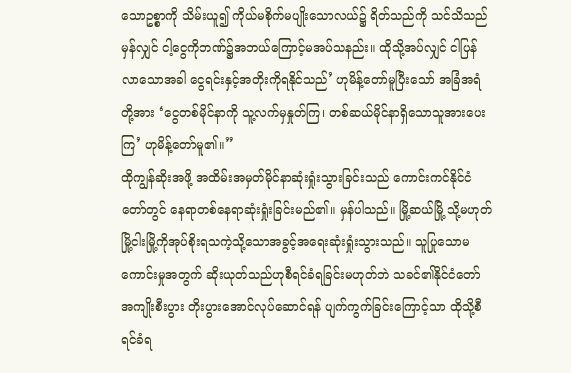သောဥစ္စာကို သိမ်းယူ၍ ကိုယ်မစိုက်မပျိုးသောလယ်၌ ရိတ်သည်ကို သင်သိသည်မှန်လျှင် ငါ့ငွေကိုဘဏ်၌အဘယ်ကြောင့်မအပ်သနည်း။ ထိုသို့အပ်လျှင် ငါပြန်လာသောအခါ ငွေရင်းနှင့်အတိုးကိုရနိုင်သည်’ ဟုမိန့်တော်မူပြီးသော် အခြံအရံတို့အား ‘ငွေတစ်မိုင်နာကို သူ့လက်မှနှုတ်ကြ၊ တစ်ဆယ်မိုင်နာရှိသောသူအားပေးကြ’ ဟုမိန့်တော်မူ၏။”
ထိုကျွန်ဆိုးအဖို့ အထိမ်းအမှတ်မိုင်နာဆုံးရှုံးသွားခြင်းသည် ကောင်းကင်နိုင်ငံတော်တွင် နေရာတစ်နေရာဆုံးရှုံးခြင်းမည်၏။ မှန်ပါသည်။ မြို့ဆယ်မြို့ သို့မဟုတ် မြို့ငါးမြို့ကိုအုပ်စိုးရသကဲ့သို့သောအခွင့်အရေးဆုံးရှုံးသွားသည်။ သူပြုသောမကောင်းမှုအတွက် ဆိုးယုတ်သည်ဟုစီရင်ခံရခြင်းမဟုတ်ဘဲ သခင်၏နိုင်ငံတော်အကျိုးစီးပွား တိုးပွားအောင်လုပ်ဆောင်ရန် ပျက်ကွက်ခြင်းကြောင့်သာ ထိုသို့စီရင်ခံရ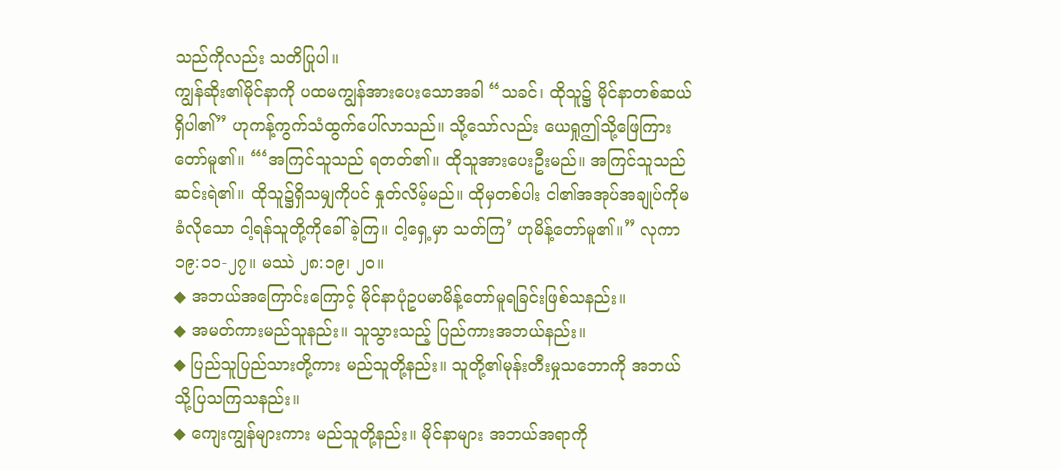သည်ကိုလည်း သတိပြုပါ။
ကျွန်ဆိုး၏မိုင်နာကို ပထမကျွန်အားပေးသောအခါ “သခင်၊ ထိုသူ၌ မိုင်နာတစ်ဆယ်ရှိပါ၏” ဟုကန့်ကွက်သံထွက်ပေါ်လာသည်။ သို့သော်လည်း ယေရှုဤသို့ဖြေကြားတော်မူ၏။ “‘အကြင်သူသည် ရတတ်၏။ ထိုသူအားပေးဦးမည်။ အကြင်သူသည် ဆင်းရဲ၏။ ထိုသူ၌ရှိသမျှကိုပင် နှုတ်လိမ့်မည်။ ထိုမှတစ်ပါး ငါ၏အအုပ်အချုပ်ကိုမခံလိုသော ငါ့ရန်သူတို့ကိုခေါ်ခဲ့ကြ။ ငါ့ရှေ့မှာ သတ်ကြ’ ဟုမိန့်တော်မူ၏။” လုကာ ၁၉:၁၁-၂၇။ မဿဲ ၂၈:၁၉၊ ၂၀။
◆ အဘယ်အကြောင်းကြောင့် မိုင်နာပုံဥပမာမိန့်တော်မူရခြင်းဖြစ်သနည်း။
◆ အမတ်ကားမည်သူနည်း။ သူသွားသည့် ပြည်ကားအဘယ်နည်း။
◆ ပြည်သူပြည်သားတို့ကား မည်သူတို့နည်း။ သူတို့၏မုန်းတီးမှုသဘောကို အဘယ်သို့ပြသကြသနည်း။
◆ ကျေးကျွန်များကား မည်သူတို့နည်း။ မိုင်နာများ အဘယ်အရာကို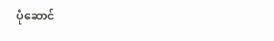ပုံဆောင်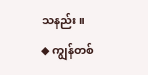သနည်း။
◆ ကျွန်တစ်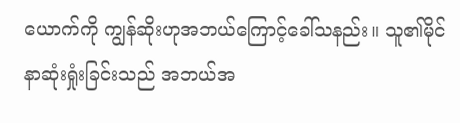ယောက်ကို ကျွန်ဆိုးဟုအဘယ်ကြောင့်ခေါ်သနည်း။ သူ၏မိုင်နာဆုံးရှုံးခြင်းသည် အဘယ်အ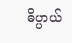ဓိပ္ပာယ်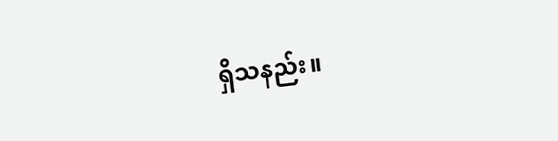ရှိသနည်း။